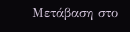Μετάβαση στο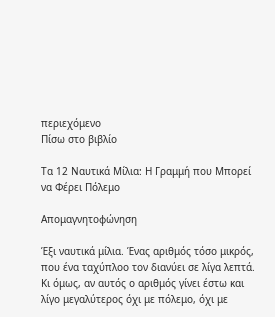περιεχόμενο
Πίσω στο βιβλίο

Τα 12 Ναυτικά Μίλια: Η Γραμμή που Μπορεί να Φέρει Πόλεμο

Απομαγνητοφώνηση

Έξι ναυτικά μίλια. Ένας αριθμός τόσο μικρός, που ένα ταχύπλοο τον διανύει σε λίγα λεπτά. Κι όμως, αν αυτός ο αριθμός γίνει έστω και λίγο μεγαλύτερος όχι με πόλεμο, όχι με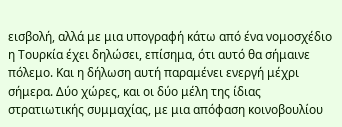εισβολή, αλλά με μια υπογραφή κάτω από ένα νομοσχέδιο η Τουρκία έχει δηλώσει, επίσημα, ότι αυτό θα σήμαινε πόλεμο. Και η δήλωση αυτή παραμένει ενεργή μέχρι σήμερα. Δύο χώρες, και οι δύο μέλη της ίδιας στρατιωτικής συμμαχίας, με μια απόφαση κοινοβουλίου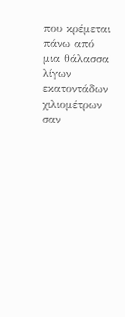που κρέμεται πάνω από μια θάλασσα λίγων εκατοντάδων χιλιομέτρων σαν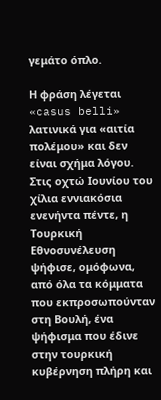γεμάτο όπλο.

Η φράση λέγεται «casus belli» λατινικά για «αιτία πολέμου» και δεν είναι σχήμα λόγου. Στις οχτώ Ιουνίου του χίλια εννιακόσια ενενήντα πέντε, η Τουρκική Εθνοσυνέλευση ψήφισε, ομόφωνα, από όλα τα κόμματα που εκπροσωπούνταν στη Βουλή, ένα ψήφισμα που έδινε στην τουρκική κυβέρνηση πλήρη και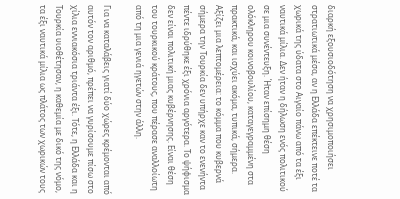διαρκή εξουσιοδότηση να χρησιμοποιήσει στρατιωτικά μέσα, αν η Ελλάδα επέκτεινε ποτέ τα χωρικά της ύδατα στο Αιγαίο πάνω από τα έξι ναυτικά μίλια. Δεν ήταν η δήλωση ενός πολιτικού σε μια συνέντευξη. Ήταν επίσημη θέση ολόκληρου κοινοβουλίου, καταγεγραμμένη στα πρακτικά, και ισχύει ακόμα, τυπικά, σήμερα. Αξίζει μια λεπτομέρεια: το κόμμα που κυβερνά σήμερα την Τουρκία δεν υπήρχε καν το ενενήντα πέντε ιδρύθηκε έξι χρόνια αργότερα. Το ψήφισμα δεν είναι πολιτική μιας κυβέρνησης. Είναι θέση του τουρκικού κράτους, που πέρασε αναλλοίωτη από τη μια γενιά ηγετών στην άλλη.

Για να καταλάβεις γιατί δύο χώρες κρέμονται από αυτόν τον αριθμό, πρέπει να γυρίσουμε πίσω στο χίλια εννιακόσια τριάντα έξι. Τότε, η Ελλάδα και η Τουρκία υιοθέτησαν, η καθεμία με δικό της νόμο, τα έξι ναυτικά μίλια ως πλάτος των χωρικών τους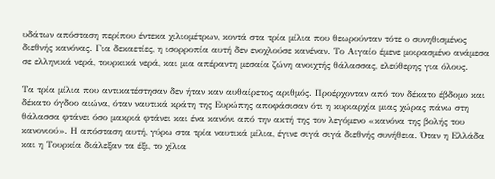υδάτων απόσταση περίπου έντεκα χιλιομέτρων, κοντά στα τρία μίλια που θεωρούνταν τότε ο συνηθισμένος διεθνής κανόνας. Για δεκαετίες, η ισορροπία αυτή δεν ενοχλούσε κανέναν. Το Αιγαίο έμενε μοιρασμένο ανάμεσα σε ελληνικά νερά, τουρκικά νερά, και μια απέραντη μεσαία ζώνη ανοιχτής θάλασσας, ελεύθερης για όλους.

Τα τρία μίλια που αντικατέστησαν δεν ήταν καν αυθαίρετος αριθμός. Προέρχονταν από τον δέκατο έβδομο και δέκατο όγδοο αιώνα, όταν ναυτικά κράτη της Ευρώπης αποφάσισαν ότι η κυριαρχία μιας χώρας πάνω στη θάλασσα φτάνει όσο μακριά φτάνει και ένα κανόνι από την ακτή της τον λεγόμενο «κανόνα της βολής του κανονιού». Η απόσταση αυτή, γύρω στα τρία ναυτικά μίλια, έγινε σιγά σιγά διεθνής συνήθεια. Όταν η Ελλάδα και η Τουρκία διάλεξαν τα έξι, το χίλια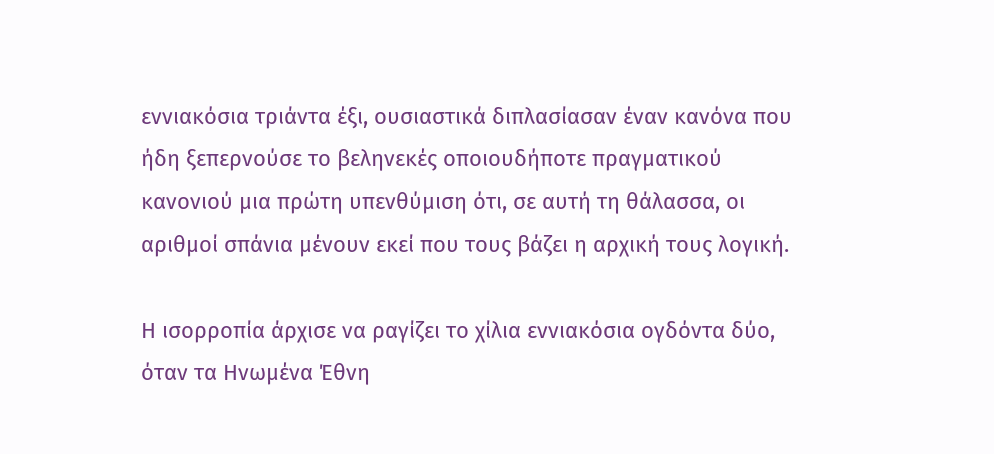εννιακόσια τριάντα έξι, ουσιαστικά διπλασίασαν έναν κανόνα που ήδη ξεπερνούσε το βεληνεκές οποιουδήποτε πραγματικού κανονιού μια πρώτη υπενθύμιση ότι, σε αυτή τη θάλασσα, οι αριθμοί σπάνια μένουν εκεί που τους βάζει η αρχική τους λογική.

Η ισορροπία άρχισε να ραγίζει το χίλια εννιακόσια ογδόντα δύο, όταν τα Ηνωμένα Έθνη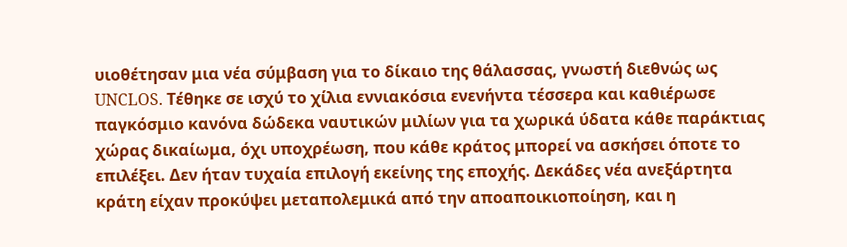υιοθέτησαν μια νέα σύμβαση για το δίκαιο της θάλασσας, γνωστή διεθνώς ως UNCLOS. Τέθηκε σε ισχύ το χίλια εννιακόσια ενενήντα τέσσερα και καθιέρωσε παγκόσμιο κανόνα δώδεκα ναυτικών μιλίων για τα χωρικά ύδατα κάθε παράκτιας χώρας δικαίωμα, όχι υποχρέωση, που κάθε κράτος μπορεί να ασκήσει όποτε το επιλέξει. Δεν ήταν τυχαία επιλογή εκείνης της εποχής. Δεκάδες νέα ανεξάρτητα κράτη είχαν προκύψει μεταπολεμικά από την αποαποικιοποίηση, και η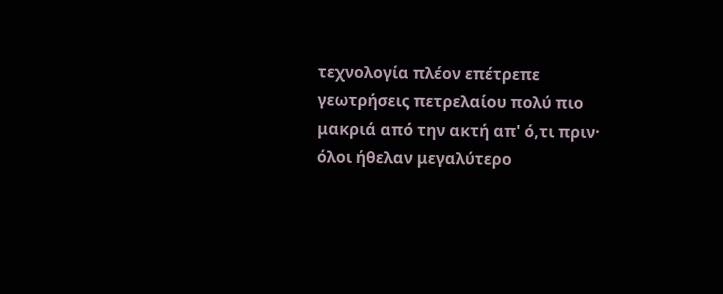τεχνολογία πλέον επέτρεπε γεωτρήσεις πετρελαίου πολύ πιο μακριά από την ακτή απ' ό,τι πριν· όλοι ήθελαν μεγαλύτερο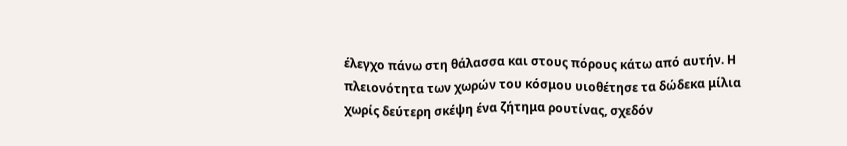έλεγχο πάνω στη θάλασσα και στους πόρους κάτω από αυτήν. Η πλειονότητα των χωρών του κόσμου υιοθέτησε τα δώδεκα μίλια χωρίς δεύτερη σκέψη ένα ζήτημα ρουτίνας, σχεδόν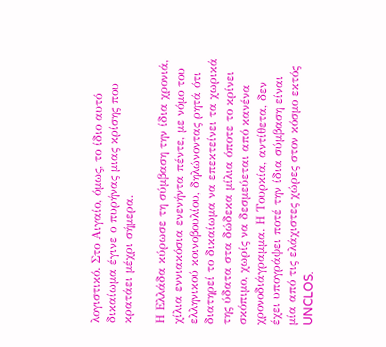λογιστικό. Στο Αιγαίο, όμως, το ίδιο αυτό δικαίωμα έγινε ο πυρήνας μιας κρίσης που κρατάει μέχρι σήμερα.

Η Ελλάδα κύρωσε τη σύμβαση την ίδια χρονιά, χίλια εννιακόσια ενενήντα πέντε, με νόμο του ελληνικού κοινοβουλίου, δηλώνοντας ρητά ότι διατηρεί το δικαίωμα να επεκτείνει τα χωρικά της ύδατα στα δώδεκα μίλια όποτε το κρίνει σκόπιμο, χωρίς να δεσμεύεται από κανένα χρονοδιάγραμμα. Η Τουρκία, αντίθετα, δεν έχει υπογράψει ποτέ την ίδια σύμβαση είναι μία από τις ελάχιστες χώρες στον κόσμο εκτός UNCLOS.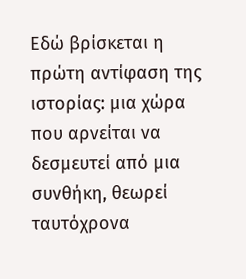Εδώ βρίσκεται η πρώτη αντίφαση της ιστορίας: μια χώρα που αρνείται να δεσμευτεί από μια συνθήκη, θεωρεί ταυτόχρονα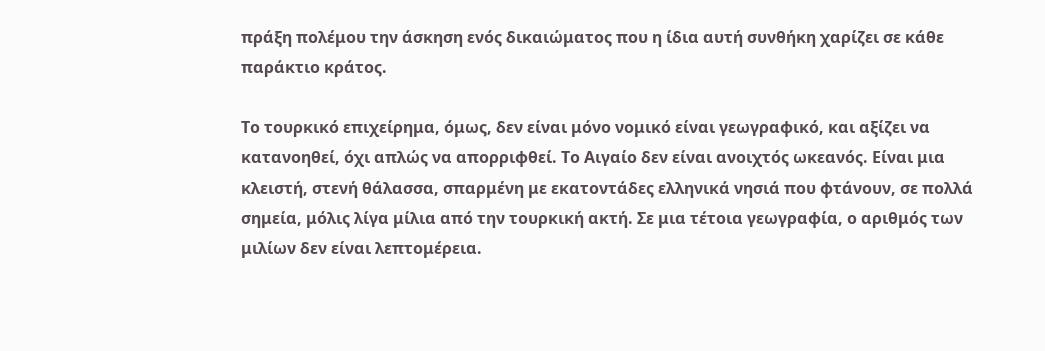πράξη πολέμου την άσκηση ενός δικαιώματος που η ίδια αυτή συνθήκη χαρίζει σε κάθε παράκτιο κράτος.

Το τουρκικό επιχείρημα, όμως, δεν είναι μόνο νομικό είναι γεωγραφικό, και αξίζει να κατανοηθεί, όχι απλώς να απορριφθεί. Το Αιγαίο δεν είναι ανοιχτός ωκεανός. Είναι μια κλειστή, στενή θάλασσα, σπαρμένη με εκατοντάδες ελληνικά νησιά που φτάνουν, σε πολλά σημεία, μόλις λίγα μίλια από την τουρκική ακτή. Σε μια τέτοια γεωγραφία, ο αριθμός των μιλίων δεν είναι λεπτομέρεια.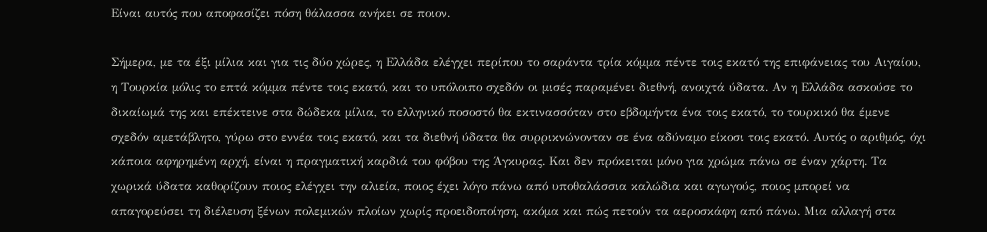Είναι αυτός που αποφασίζει πόση θάλασσα ανήκει σε ποιον.

Σήμερα, με τα έξι μίλια και για τις δύο χώρες, η Ελλάδα ελέγχει περίπου το σαράντα τρία κόμμα πέντε τοις εκατό της επιφάνειας του Αιγαίου, η Τουρκία μόλις το επτά κόμμα πέντε τοις εκατό, και το υπόλοιπο σχεδόν οι μισές παραμένει διεθνή, ανοιχτά ύδατα. Αν η Ελλάδα ασκούσε το δικαίωμά της και επέκτεινε στα δώδεκα μίλια, το ελληνικό ποσοστό θα εκτινασσόταν στο εβδομήντα ένα τοις εκατό, το τουρκικό θα έμενε σχεδόν αμετάβλητο, γύρω στο εννέα τοις εκατό, και τα διεθνή ύδατα θα συρρικνώνονταν σε ένα αδύναμο είκοσι τοις εκατό. Αυτός ο αριθμός, όχι κάποια αφηρημένη αρχή, είναι η πραγματική καρδιά του φόβου της Άγκυρας. Και δεν πρόκειται μόνο για χρώμα πάνω σε έναν χάρτη. Τα χωρικά ύδατα καθορίζουν ποιος ελέγχει την αλιεία, ποιος έχει λόγο πάνω από υποθαλάσσια καλώδια και αγωγούς, ποιος μπορεί να απαγορεύσει τη διέλευση ξένων πολεμικών πλοίων χωρίς προειδοποίηση, ακόμα και πώς πετούν τα αεροσκάφη από πάνω. Μια αλλαγή στα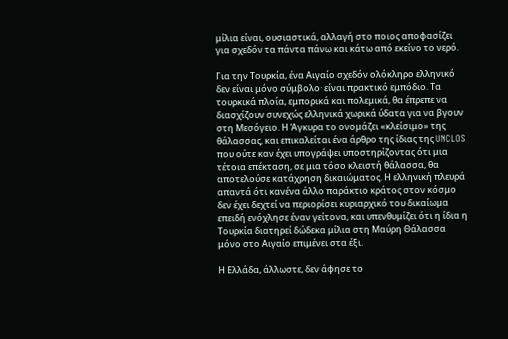μίλια είναι, ουσιαστικά, αλλαγή στο ποιος αποφασίζει για σχεδόν τα πάντα πάνω και κάτω από εκείνο το νερό.

Για την Τουρκία, ένα Αιγαίο σχεδόν ολόκληρο ελληνικό δεν είναι μόνο σύμβολο· είναι πρακτικό εμπόδιο. Τα τουρκικά πλοία, εμπορικά και πολεμικά, θα έπρεπε να διασχίζουν συνεχώς ελληνικά χωρικά ύδατα για να βγουν στη Μεσόγειο. Η Άγκυρα το ονομάζει «κλείσιμο» της θάλασσας, και επικαλείται ένα άρθρο της ίδιας της UNCLOS που ούτε καν έχει υπογράψει υποστηρίζοντας ότι μια τέτοια επέκταση, σε μια τόσο κλειστή θάλασσα, θα αποτελούσε κατάχρηση δικαιώματος. Η ελληνική πλευρά απαντά ότι κανένα άλλο παράκτιο κράτος στον κόσμο δεν έχει δεχτεί να περιορίσει κυριαρχικό του δικαίωμα επειδή ενόχλησε έναν γείτονα, και υπενθυμίζει ότι η ίδια η Τουρκία διατηρεί δώδεκα μίλια στη Μαύρη Θάλασσα μόνο στο Αιγαίο επιμένει στα έξι.

Η Ελλάδα, άλλωστε, δεν άφησε το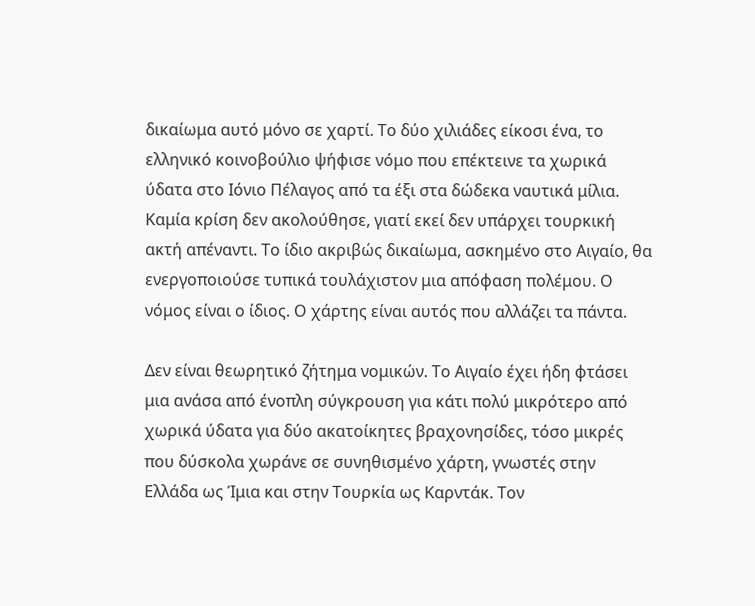δικαίωμα αυτό μόνο σε χαρτί. Το δύο χιλιάδες είκοσι ένα, το ελληνικό κοινοβούλιο ψήφισε νόμο που επέκτεινε τα χωρικά ύδατα στο Ιόνιο Πέλαγος από τα έξι στα δώδεκα ναυτικά μίλια. Καμία κρίση δεν ακολούθησε, γιατί εκεί δεν υπάρχει τουρκική ακτή απέναντι. Το ίδιο ακριβώς δικαίωμα, ασκημένο στο Αιγαίο, θα ενεργοποιούσε τυπικά τουλάχιστον μια απόφαση πολέμου. Ο νόμος είναι ο ίδιος. Ο χάρτης είναι αυτός που αλλάζει τα πάντα.

Δεν είναι θεωρητικό ζήτημα νομικών. Το Αιγαίο έχει ήδη φτάσει μια ανάσα από ένοπλη σύγκρουση για κάτι πολύ μικρότερο από χωρικά ύδατα για δύο ακατοίκητες βραχονησίδες, τόσο μικρές που δύσκολα χωράνε σε συνηθισμένο χάρτη, γνωστές στην Ελλάδα ως Ίμια και στην Τουρκία ως Καρντάκ. Τον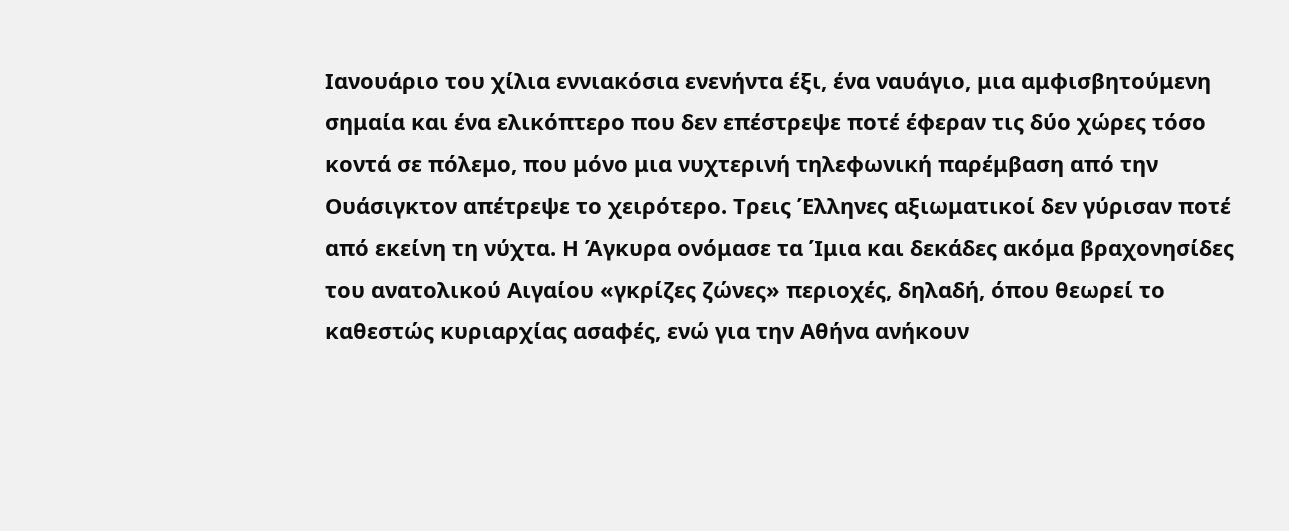Ιανουάριο του χίλια εννιακόσια ενενήντα έξι, ένα ναυάγιο, μια αμφισβητούμενη σημαία και ένα ελικόπτερο που δεν επέστρεψε ποτέ έφεραν τις δύο χώρες τόσο κοντά σε πόλεμο, που μόνο μια νυχτερινή τηλεφωνική παρέμβαση από την Ουάσιγκτον απέτρεψε το χειρότερο. Τρεις Έλληνες αξιωματικοί δεν γύρισαν ποτέ από εκείνη τη νύχτα. Η Άγκυρα ονόμασε τα Ίμια και δεκάδες ακόμα βραχονησίδες του ανατολικού Αιγαίου «γκρίζες ζώνες» περιοχές, δηλαδή, όπου θεωρεί το καθεστώς κυριαρχίας ασαφές, ενώ για την Αθήνα ανήκουν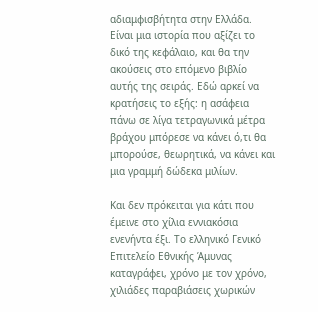αδιαμφισβήτητα στην Ελλάδα. Είναι μια ιστορία που αξίζει το δικό της κεφάλαιο, και θα την ακούσεις στο επόμενο βιβλίο αυτής της σειράς. Εδώ αρκεί να κρατήσεις το εξής: η ασάφεια πάνω σε λίγα τετραγωνικά μέτρα βράχου μπόρεσε να κάνει ό,τι θα μπορούσε, θεωρητικά, να κάνει και μια γραμμή δώδεκα μιλίων.

Και δεν πρόκειται για κάτι που έμεινε στο χίλια εννιακόσια ενενήντα έξι. Το ελληνικό Γενικό Επιτελείο Εθνικής Άμυνας καταγράφει, χρόνο με τον χρόνο, χιλιάδες παραβιάσεις χωρικών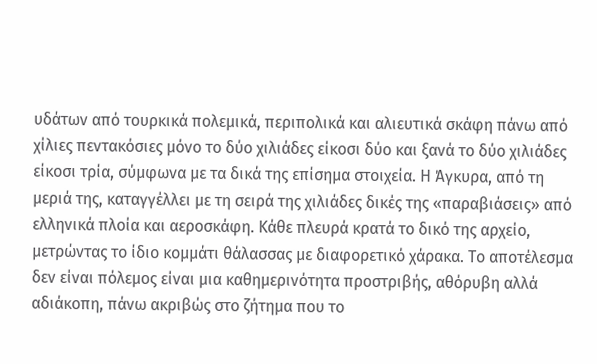υδάτων από τουρκικά πολεμικά, περιπολικά και αλιευτικά σκάφη πάνω από χίλιες πεντακόσιες μόνο το δύο χιλιάδες είκοσι δύο και ξανά το δύο χιλιάδες είκοσι τρία, σύμφωνα με τα δικά της επίσημα στοιχεία. Η Άγκυρα, από τη μεριά της, καταγγέλλει με τη σειρά της χιλιάδες δικές της «παραβιάσεις» από ελληνικά πλοία και αεροσκάφη. Κάθε πλευρά κρατά το δικό της αρχείο, μετρώντας το ίδιο κομμάτι θάλασσας με διαφορετικό χάρακα. Το αποτέλεσμα δεν είναι πόλεμος είναι μια καθημερινότητα προστριβής, αθόρυβη αλλά αδιάκοπη, πάνω ακριβώς στο ζήτημα που το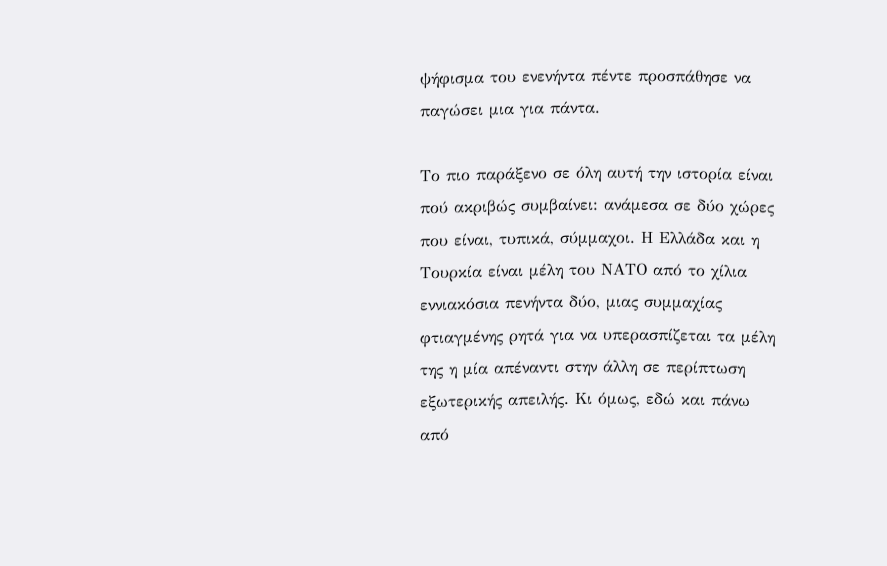ψήφισμα του ενενήντα πέντε προσπάθησε να παγώσει μια για πάντα.

Το πιο παράξενο σε όλη αυτή την ιστορία είναι πού ακριβώς συμβαίνει: ανάμεσα σε δύο χώρες που είναι, τυπικά, σύμμαχοι. Η Ελλάδα και η Τουρκία είναι μέλη του ΝΑΤΟ από το χίλια εννιακόσια πενήντα δύο, μιας συμμαχίας φτιαγμένης ρητά για να υπερασπίζεται τα μέλη της η μία απέναντι στην άλλη σε περίπτωση εξωτερικής απειλής. Κι όμως, εδώ και πάνω από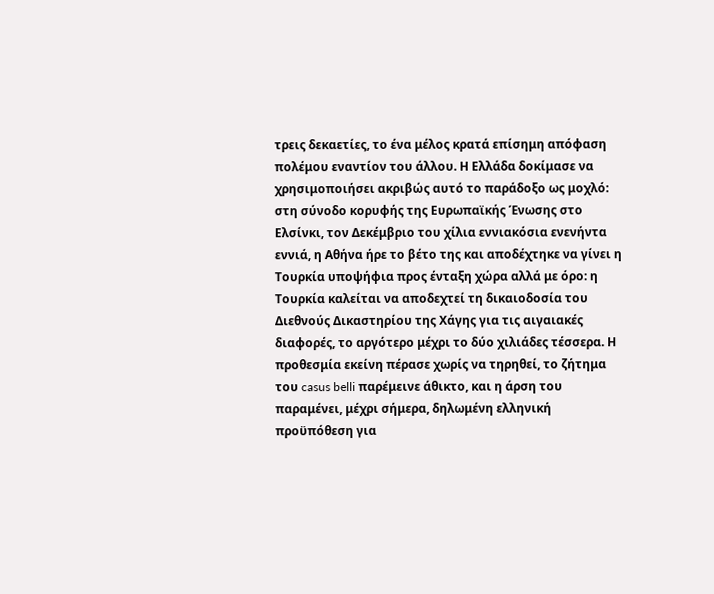τρεις δεκαετίες, το ένα μέλος κρατά επίσημη απόφαση πολέμου εναντίον του άλλου. Η Ελλάδα δοκίμασε να χρησιμοποιήσει ακριβώς αυτό το παράδοξο ως μοχλό: στη σύνοδο κορυφής της Ευρωπαϊκής Ένωσης στο Ελσίνκι, τον Δεκέμβριο του χίλια εννιακόσια ενενήντα εννιά, η Αθήνα ήρε το βέτο της και αποδέχτηκε να γίνει η Τουρκία υποψήφια προς ένταξη χώρα αλλά με όρο: η Τουρκία καλείται να αποδεχτεί τη δικαιοδοσία του Διεθνούς Δικαστηρίου της Χάγης για τις αιγαιακές διαφορές, το αργότερο μέχρι το δύο χιλιάδες τέσσερα. Η προθεσμία εκείνη πέρασε χωρίς να τηρηθεί, το ζήτημα του casus belli παρέμεινε άθικτο, και η άρση του παραμένει, μέχρι σήμερα, δηλωμένη ελληνική προϋπόθεση για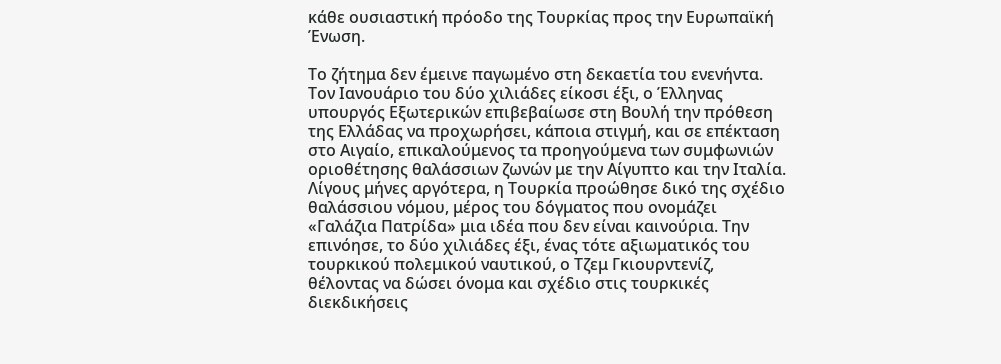κάθε ουσιαστική πρόοδο της Τουρκίας προς την Ευρωπαϊκή Ένωση.

Το ζήτημα δεν έμεινε παγωμένο στη δεκαετία του ενενήντα. Τον Ιανουάριο του δύο χιλιάδες είκοσι έξι, ο Έλληνας υπουργός Εξωτερικών επιβεβαίωσε στη Βουλή την πρόθεση της Ελλάδας να προχωρήσει, κάποια στιγμή, και σε επέκταση στο Αιγαίο, επικαλούμενος τα προηγούμενα των συμφωνιών οριοθέτησης θαλάσσιων ζωνών με την Αίγυπτο και την Ιταλία. Λίγους μήνες αργότερα, η Τουρκία προώθησε δικό της σχέδιο θαλάσσιου νόμου, μέρος του δόγματος που ονομάζει «Γαλάζια Πατρίδα» μια ιδέα που δεν είναι καινούρια. Την επινόησε, το δύο χιλιάδες έξι, ένας τότε αξιωματικός του τουρκικού πολεμικού ναυτικού, ο Τζεμ Γκιουρντενίζ, θέλοντας να δώσει όνομα και σχέδιο στις τουρκικές διεκδικήσεις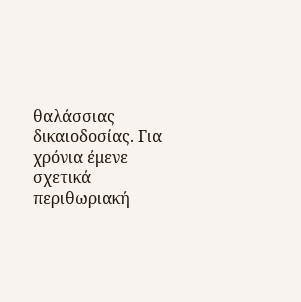θαλάσσιας δικαιοδοσίας. Για χρόνια έμενε σχετικά περιθωριακή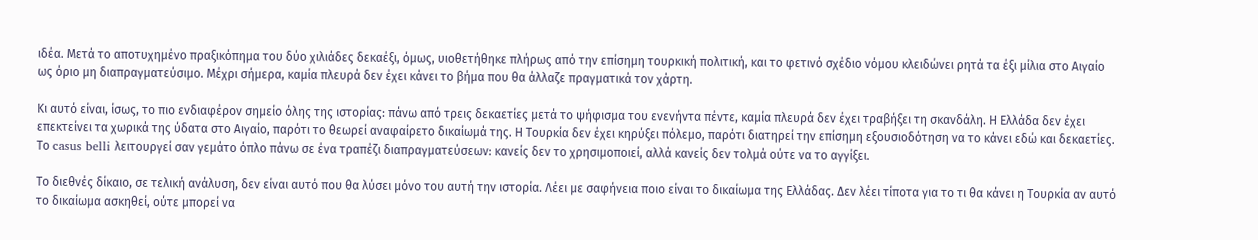ιδέα. Μετά το αποτυχημένο πραξικόπημα του δύο χιλιάδες δεκαέξι, όμως, υιοθετήθηκε πλήρως από την επίσημη τουρκική πολιτική, και το φετινό σχέδιο νόμου κλειδώνει ρητά τα έξι μίλια στο Αιγαίο ως όριο μη διαπραγματεύσιμο. Μέχρι σήμερα, καμία πλευρά δεν έχει κάνει το βήμα που θα άλλαζε πραγματικά τον χάρτη.

Κι αυτό είναι, ίσως, το πιο ενδιαφέρον σημείο όλης της ιστορίας: πάνω από τρεις δεκαετίες μετά το ψήφισμα του ενενήντα πέντε, καμία πλευρά δεν έχει τραβήξει τη σκανδάλη. Η Ελλάδα δεν έχει επεκτείνει τα χωρικά της ύδατα στο Αιγαίο, παρότι το θεωρεί αναφαίρετο δικαίωμά της. Η Τουρκία δεν έχει κηρύξει πόλεμο, παρότι διατηρεί την επίσημη εξουσιοδότηση να το κάνει εδώ και δεκαετίες. Το casus belli λειτουργεί σαν γεμάτο όπλο πάνω σε ένα τραπέζι διαπραγματεύσεων: κανείς δεν το χρησιμοποιεί, αλλά κανείς δεν τολμά ούτε να το αγγίξει.

Το διεθνές δίκαιο, σε τελική ανάλυση, δεν είναι αυτό που θα λύσει μόνο του αυτή την ιστορία. Λέει με σαφήνεια ποιο είναι το δικαίωμα της Ελλάδας. Δεν λέει τίποτα για το τι θα κάνει η Τουρκία αν αυτό το δικαίωμα ασκηθεί, ούτε μπορεί να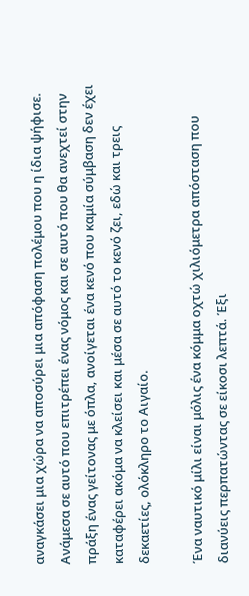αναγκάσει μια χώρα να αποσύρει μια απόφαση πολέμου που η ίδια ψήφισε. Ανάμεσα σε αυτό που επιτρέπει ένας νόμος και σε αυτό που θα ανεχτεί στην πράξη ένας γείτονας με όπλα, ανοίγεται ένα κενό που καμία σύμβαση δεν έχει καταφέρει ακόμα να κλείσει και μέσα σε αυτό το κενό ζει, εδώ και τρεις δεκαετίες, ολόκληρο το Αιγαίο.

Ένα ναυτικό μίλι είναι μόλις ένα κόμμα οχτώ χιλιόμετρα απόσταση που διανύεις περπατώντας σε είκοσι λεπτά. Έξι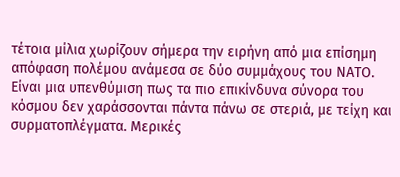τέτοια μίλια χωρίζουν σήμερα την ειρήνη από μια επίσημη απόφαση πολέμου ανάμεσα σε δύο συμμάχους του ΝΑΤΟ. Είναι μια υπενθύμιση πως τα πιο επικίνδυνα σύνορα του κόσμου δεν χαράσσονται πάντα πάνω σε στεριά, με τείχη και συρματοπλέγματα. Μερικές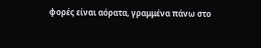φορές είναι αόρατα, γραμμένα πάνω στο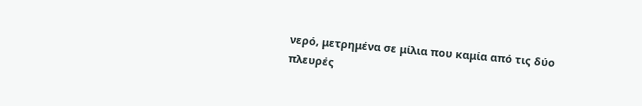νερό, μετρημένα σε μίλια που καμία από τις δύο πλευρές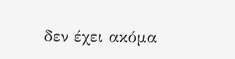δεν έχει ακόμα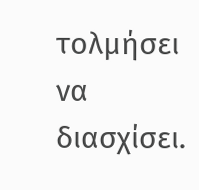τολμήσει να διασχίσει.